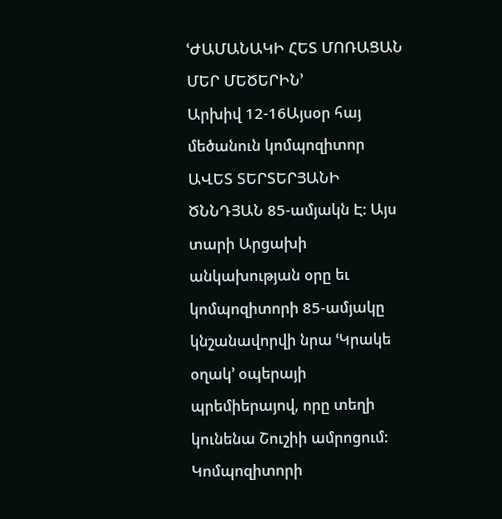ՙԺԱՄԱՆԱԿԻ ՀԵՏ ՄՈՌԱՑԱՆ ՄԵՐ ՄԵԾԵՐԻՆ՚
Արխիվ 12-16Այսօր հայ մեծանուն կոմպոզիտոր ԱՎԵՏ ՏԵՐՏԵՐՅԱՆԻ ԾՆՆԴՅԱՆ 85-ամյակն Է: Այս տարի Արցախի անկախության օրը եւ կոմպոզիտորի 85-ամյակը կնշանավորվի նրա ՙԿրակե օղակ՚ օպերայի պրեմիերայով, որը տեղի կունենա Շուշիի ամրոցում: Կոմպոզիտորի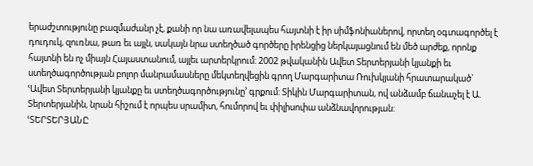երաժշտությունը բազմաժանր չէ, քանի որ նա առավելապես հայտնի է իր սիմֆոնիաներով, որտեղ օգտագործել է դուդուկ, զուռնա, թառ եւ այլն, սակայն նրա ստեղծած գործերը իրենցից ներկայացնում են մեծ արժեք, որոնք հայտնի են ոչ միայն Հայաստանում, այլեւ արտերկրում: 2002 թվականին Ավետ Տերտերյանի կյանքի եւ ստեղծագործության բոլոր մանրամասները մեկտեղվեցին գրող Մարգարիտա Ռուխկյանի հրատարակած` ՙԱվետ Տերտերյանի կյանքը եւ ստեղծագործությունը՚ գրքում: Տիկին Մարգարիտան, ով անձամբ ճանաչել է Ա. Տերտերյանին, նրան հիշում է որպես սրամիտ, հումորով եւ փիլիսոփա անձնավորության:
ՙՏԵՐՏԵՐՅԱՆԸ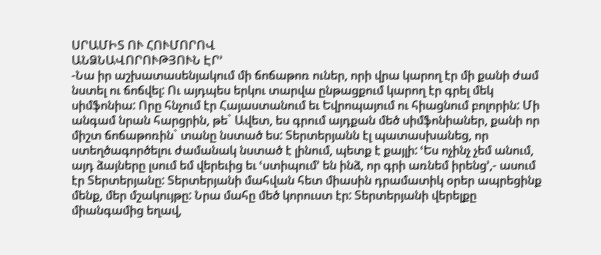ՍՐԱՄԻՏ ՈՒ ՀՈՒՄՈՐՈՎ
ԱՆՁՆԱՎՈՐՈՒԹՅՈՒՆ ԷՐ՚
-Նա իր աշխատասենյակում մի ճոճաթոռ ուներ, որի վրա կարող էր մի քանի ժամ նստել ու ճոճվել: Ու այդպես երկու տարվա ընթացքում կարող էր գրել մեկ սիմֆոնիա: Որը հնչում էր Հայաստանում եւ Եվրոպայում ու հիացնում բոլորին: Մի անգամ նրան հարցրին, թե` Ավետ, ես գրում այդքան մեծ սիմֆոնիաներ, քանի որ միշտ ճոճաթոռին` տանը նստած ես: Տերտերյանն էլ պատասխանեց, որ ստեղծագործելու ժամանակ նստած է լինում, պետք է քայլի: ՙԵս ոչինչ չեմ անում, այդ ձայները լսում եմ վերեւից եւ ՙստիպում՚ են ինձ, որ գրի առնեմ իրենց՚,- ասում էր Տերտերյանը: Տերտերյանի մահվան հետ միասին դրամատիկ օրեր ապրեցինք մենք, մեր մշակույթը: Նրա մահը մեծ կորուստ էր: Տերտերյանի վերելքը միանգամից եղավ,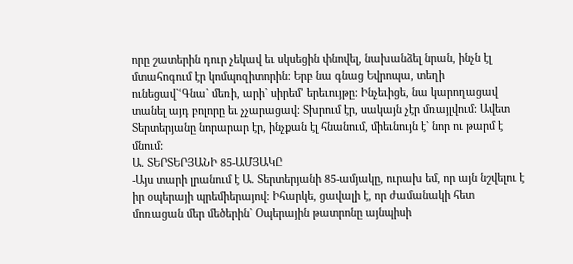որը շատերին դուր չեկավ եւ սկսեցին փնովել, նախանձել նրան, ինչն էլ մտահոգում էր կոմպոզիտորին: Երբ նա գնաց Եվրոպա, տեղի ունեցավ`ՙԳնա` մեռի, արի` սիրեմ՚ երեւույթը: Ինչեւիցե, նա կարողացավ տանել այդ բոլորը եւ չչարացավ: Տխրում էր, սակայն չէր մռայլվում: Ավետ Տերտերյանը նորարար էր, ինչքան էլ հնանում, միեւնույն է` նոր ու թարմ է մնում:
Ա. ՏԵՐՏԵՐՅԱՆԻ 85-ԱՄՅԱԿԸ
-Այս տարի լրանում է Ա. Տերտերյանի 85-ամյակը, ուրախ եմ, որ այն նշվելու է իր օպերայի պրեմիերայով: Իհարկե, ցավալի է, որ ժամանակի հետ մոռացան մեր մեծերին` Օպերային թատրոնը այնպիսի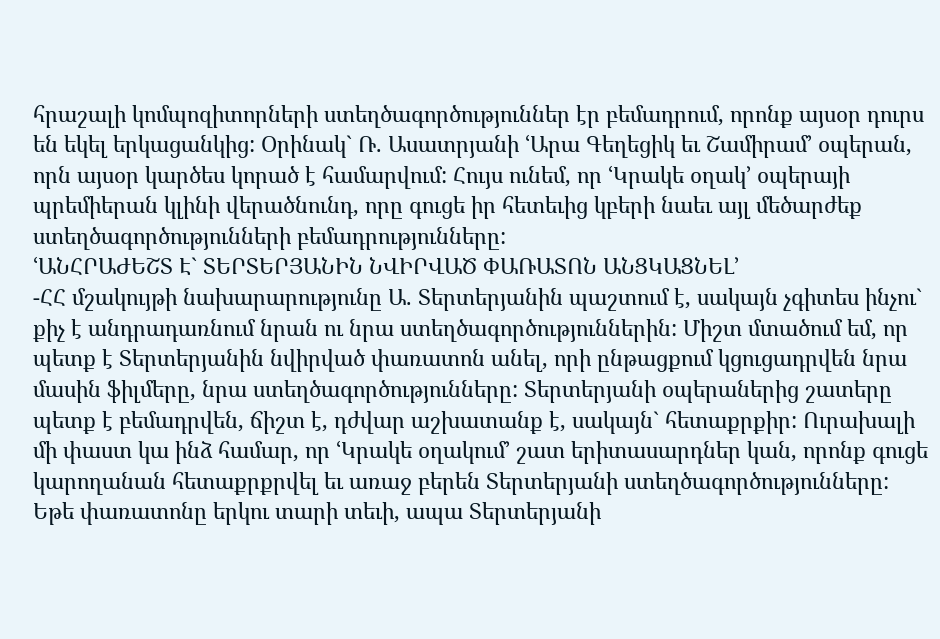հրաշալի կոմպոզիտորների ստեղծագործություններ էր բեմադրում, որոնք այսօր դուրս են եկել երկացանկից: Օրինակ` Ռ. Ասատրյանի ՙԱրա Գեղեցիկ եւ Շամիրամ՚ օպերան, որն այսօր կարծես կորած է համարվում: Հույս ունեմ, որ ՙԿրակե օղակ՚ օպերայի պրեմիերան կլինի վերածնունդ, որը գուցե իր հետեւից կբերի նաեւ այլ մեծարժեք ստեղծագործությունների բեմադրությունները:
ՙԱՆՀՐԱԺԵՇՏ Է` ՏԵՐՏԵՐՅԱՆԻՆ ՆՎԻՐՎԱԾ ՓԱՌԱՏՈՆ ԱՆՑԿԱՑՆԵԼ՚
-ՀՀ մշակույթի նախարարությունը Ա. Տերտերյանին պաշտում է, սակայն չգիտես ինչու` քիչ է անդրադառնում նրան ու նրա ստեղծագործություններին: Միշտ մտածում եմ, որ պետք է Տերտերյանին նվիրված փառատոն անել, որի ընթացքում կցուցադրվեն նրա մասին ֆիլմերը, նրա ստեղծագործությունները: Տերտերյանի օպերաներից շատերը պետք է բեմադրվեն, ճիշտ է, դժվար աշխատանք է, սակայն` հետաքրքիր: Ուրախալի մի փաստ կա ինձ համար, որ ՙԿրակե օղակում՚ շատ երիտասարդներ կան, որոնք գուցե կարողանան հետաքրքրվել եւ առաջ բերեն Տերտերյանի ստեղծագործությունները: Եթե փառատոնը երկու տարի տեւի, ապա Տերտերյանի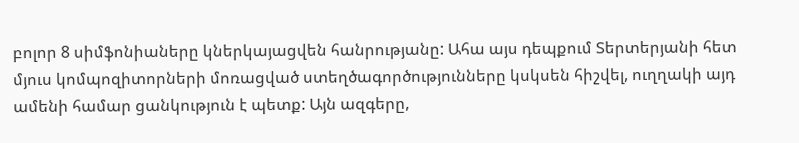բոլոր 8 սիմֆոնիաները կներկայացվեն հանրությանը: Ահա այս դեպքում Տերտերյանի հետ մյուս կոմպոզիտորների մոռացված ստեղծագործությունները կսկսեն հիշվել, ուղղակի այդ ամենի համար ցանկություն է պետք: Այն ազգերը,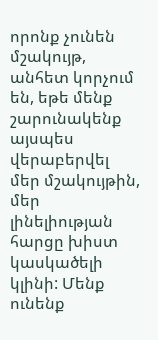որոնք չունեն մշակույթ, անհետ կորչում են, եթե մենք շարունակենք այսպես վերաբերվել մեր մշակույթին, մեր լինելիության հարցը խիստ կասկածելի կլինի: Մենք ունենք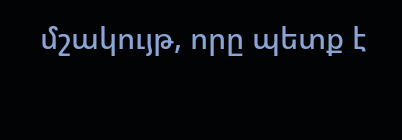մշակույթ, որը պետք է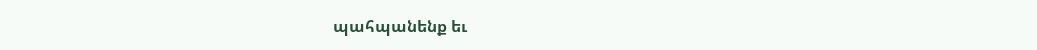պահպանենք եւ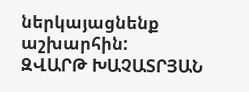ներկայացնենք աշխարհին:
ԶՎԱՐԹ ԽԱՉԱՏՐՅԱՆ